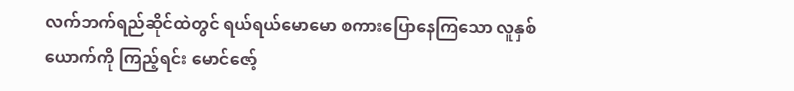လက်ဘက်ရည်ဆိုင်ထဲတွင် ရယ်ရယ်မောမော စကားပြောနေကြသော လူနှစ်ယောက်ကို ကြည့်ရင်း မောင်ဇော့်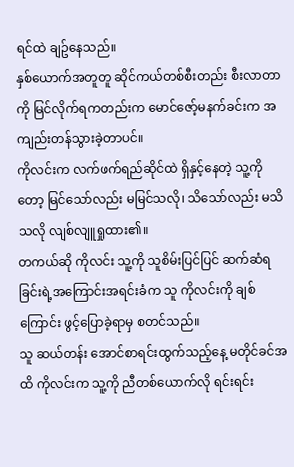ရင်ထဲ ချဥ်နေသည်။
နှစ်ယောက်အတူတူ ဆိုင်ကယ်တစ်စီးတည်း စီးလာတာကို မြင်လိုက်ရကတည်းက မောင်ဇော့်မနက်ခင်းက အကျည်းတန်သွားခဲ့တာပင်။
ကိုလင်းက လက်ဖက်ရည်ဆိုင်ထဲ ရှိနှင့်နေတဲ့ သူ့ကိုတော့ မြင်သော်လည်း မမြင်သလို၊ သိသော်လည်း မသိသလို လျစ်လျူရှုထား၏။
တကယ်ဆို ကိုလင်း သူ့ကို သူစိမ်းပြင်ပြင် ဆက်ဆံရခြင်းရဲ့အကြောင်းအရင်းခံက သူ ကိုလင်းကို ချစ်ကြောင်း ဖွင့်ပြောခဲ့ရာမှ စတင်သည်။
သူ ဆယ်တန်း အောင်စာရင်းထွက်သည့်နေ့ မတိုင်ခင်အထိ ကိုလင်းက သူ့ကို ညီတစ်ယောက်လို ရင်းရင်း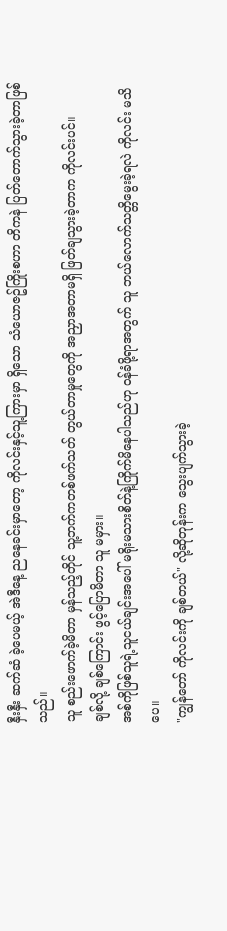နှီးနှီး ဆက်ဆံ ခဲ့ပေမယ့် အဲဒီနေ့ ညနေခင်းမှာတော့ ကိုလင်းနှင့်သူ့ကြားမှာ ရှိသော သံယောဇဥ်ကြိုးစဟာ တိကနဲ ပြတ်တောက်သွားခဲ့တာဖြစ်သည်။
သူ စည်းဖောက်ခဲ့မိတာ မှန်သည့်တိုင် သူ့ဘက်ကတစ်ဖက်သတ် တွယ်တာမှုတွေကို အညှာအတာမရှိ ဖြတ်ချသွားခဲ့တာက ကိုလင်းပင်။
ချစ်လို့ ချစ်ကြောင်း ဖွင့်ပြောမိတာ သူ မမှား။
အစ်ကိုဖြစ်သူရဲ့သူငယ်ချင်းအပေါ် မရိုးမသားစိတ်နဲ့ကြိုက်မိနေပါသည်ဟု ဝန်ခံဖို့ရာအတွက် သူ ဘယ်လောက်သတ္တိမွေးခဲ့ရလဲ ကိုလင်း မသိပေ။
"ကျွန်တော် ကိုလင်းကို ချစ်တယ်" လို့ဆိုတုန်းက သွေးပျက်သွားခဲ့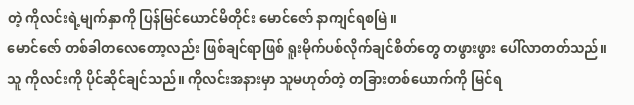တဲ့ ကိုလင်းရဲ့မျက်နှာကို ပြန်မြင်ယောင်မိတိုင်း မောင်ဇော် နာကျင်ရစမြဲ။
မောင်ဇော် တစ်ခါတလေတော့လည်း ဖြစ်ချင်ရာဖြစ် ရူးမိုက်ပစ်လိုက်ချင်စိတ်တွေ တဖွားဖွား ပေါ်လာတတ်သည်။
သူ ကိုလင်းကို ပိုင်ဆိုင်ချင်သည်။ ကိုလင်းအနားမှာ သူမဟုတ်တဲ့ တခြားတစ်ယောက်ကို မြင်ရ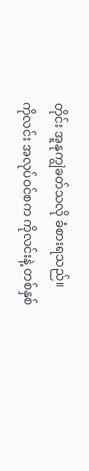တိုင်း အူနုကျွဲခတ်သလို ခံစားရသည်။
ကိုလင်း အလုပ်ဝင်စက ကိုလင်းနဲ့ တစ်နှစ်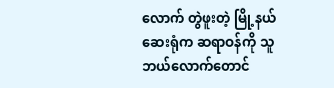လောက် တွဲဖူးတဲ့ မြို့နယ်ဆေးရုံက ဆရာဝန်ကို သူဘယ်လောက်တောင်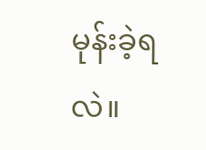မုန်းခဲ့ရလဲ။